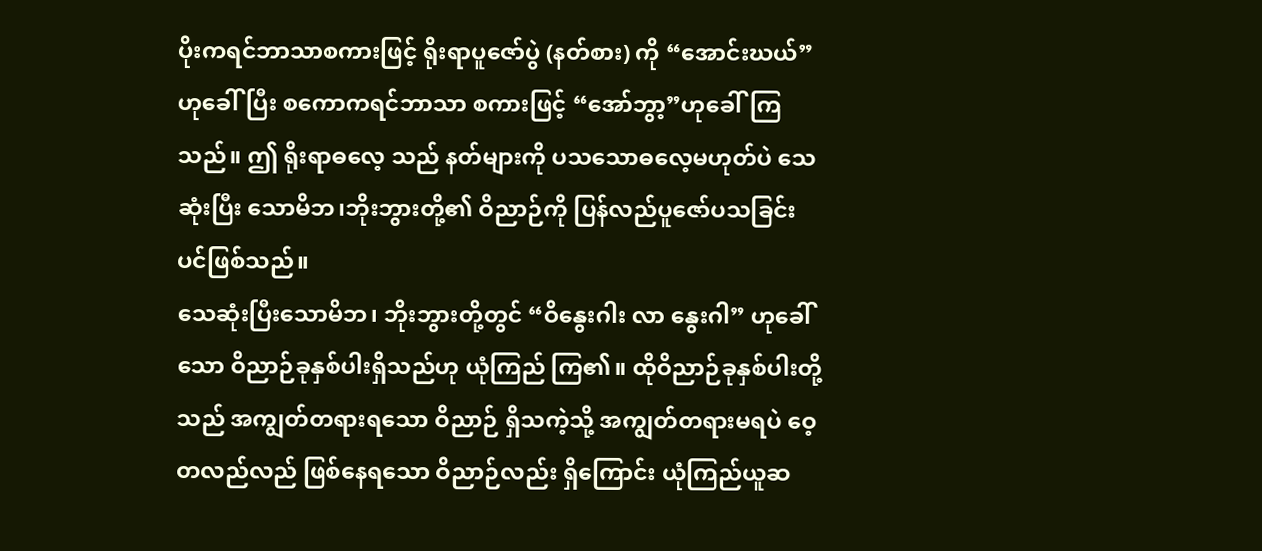ပိုးကရင်ဘာသာစကားဖြင့် ရိုးရာပူဇော်ပွဲ (နတ်စား) ကို “အောင်းဃယ်”ဟုခေါ်ပြီး စကောကရင်ဘာသာ စကားဖြင့် “အော်ဘွာ့”ဟုခေါ်ကြသည်။ ဤ ရိုးရာဓလေ့ သည် နတ်များကို ပသသောဓလေ့မဟုတ်ပဲ သေဆုံးပြီး သောမိဘ၊ဘိုးဘွားတို့၏ ဝိညာဉ်ကို ပြန်လည်ပူဇော်ပသခြင်းပင်ဖြစ်သည်။
သေဆုံးပြီးသောမိဘ၊ ဘိုးဘွားတို့တွင် “ဝိနွေးဂါး လာ နွေးဂါ” ဟုခေါ်သော ဝိညာဉ်ခုနှစ်ပါးရှိသည်ဟု ယုံကြည် ကြ၏။ ထိုဝိညာဉ်ခုနှစ်ပါးတို့သည် အကျွတ်တရားရသော ဝိညာဉ် ရှိသကဲ့သို့ အကျွတ်တရားမရပဲ ဝေ့တလည်လည် ဖြစ်နေရသော ဝိညာဉ်လည်း ရှိကြောင်း ယုံကြည်ယူဆ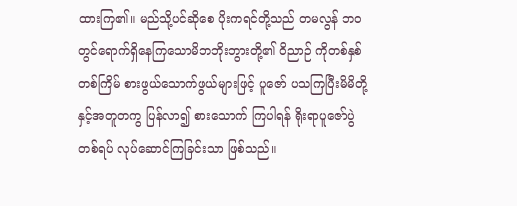ထားကြ၏။ မည်သို့ပင်ဆိုစေ ပိုးကရင်တို့သည် တမလွန် ဘဝတွင်ရောက်ရှိနေကြသောမိဘဘိုးဘွားတို့၏ ဝိညာဉ် ကိုတစ်နှစ်တစ်ကြိမ် စားဖွယ်သောက်ဖွယ်များဖြင့် ပူဇော် ပသကြပြီးမိမိတို့နှင့်အတူတကွ ပြန်လာ၍ စားသောက် ကြပါရန် ရိုးရာပူဇော်ပွဲတစ်ရပ် လုပ်ဆောင်ကြခြင်းသာ ဖြစ်သည်။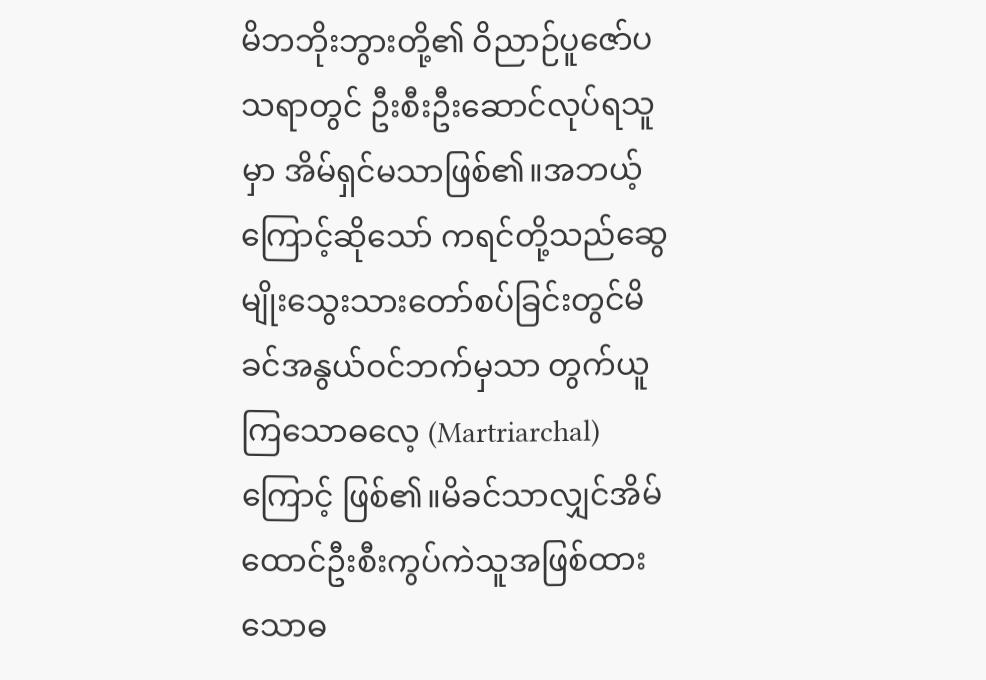မိဘဘိုးဘွားတို့၏ ဝိညာဉ်ပူဇော်ပသရာတွင် ဦးစီးဦးဆောင်လုပ်ရသူမှာ အိမ်ရှင်မသာဖြစ်၏။အဘယ့် ကြောင့်ဆိုသော် ကရင်တို့သည်ဆွေမျိုးသွေးသားတော်စပ်ခြင်းတွင်မိခင်အနွယ်ဝင်ဘက်မှသာ တွက်ယူကြသောဓလေ့ (Martriarchal) ကြောင့် ဖြစ်၏။မိခင်သာလျှင်အိမ်ထောင်ဦးစီးကွပ်ကဲသူအဖြစ်ထားသောဓ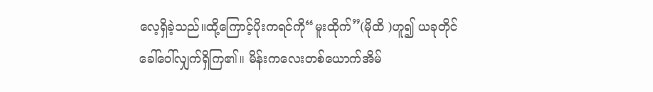လေ့ရှိခဲ့သည်။ထို့ကြောင့်ပိုးကရင်ကို“မူးထိုက်”(မိုထိ )ဟူ၍ ယခုတိုင် ခေါ်ဝေါ်လျှက်ရှိကြ၏။ မိန်းကလေးတစ်ယောက်အိမ်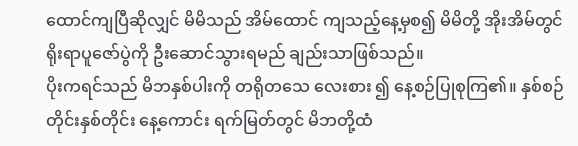ထောင်ကျပြီဆိုလျှင် မိမိသည် အိမ်ထောင် ကျသည့်နေ့မှစ၍ မိမိတို့ အိုးအိမ်တွင် ရိုးရာပူဇော်ပွဲကို ဦးဆောင်သွားရမည် ချည်းသာဖြစ်သည်။
ပိုးကရင်သည် မိဘနှစ်ပါးကို တရိုတသေ လေးစား ၍ နေ့စဉ်ပြုစုကြ၏။ နှစ်စဉ်တိုင်းနှစ်တိုင်း နေ့ကောင်း ရက်မြတ်တွင် မိဘတို့ထံ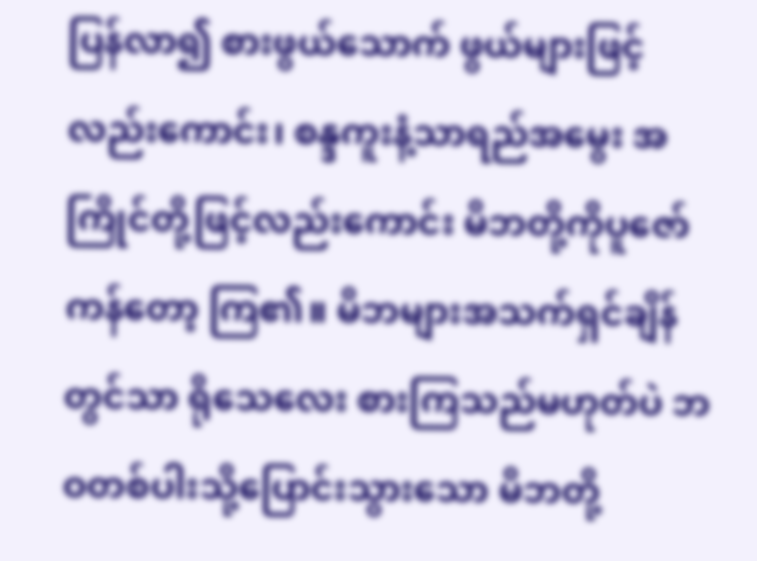ပြန်လာ၍ စားဖွယ်သောက် ဖွယ်များဖြင့် လည်းကောင်း၊ စန္ဒကူးနံ့သာရည်အမွေး အကြိုင်တို့ဖြင့်လည်းကောင်း မိဘတို့ကိုပူဇော်ကန်တော့ ကြ၏။ မိဘများအသက်ရှင်ချိန်တွင်သာ ရိုသေလေး စားကြသည်မဟုတ်ပဲ ဘဝတစ်ပါးသို့ပြောင်းသွားသော မိဘတို့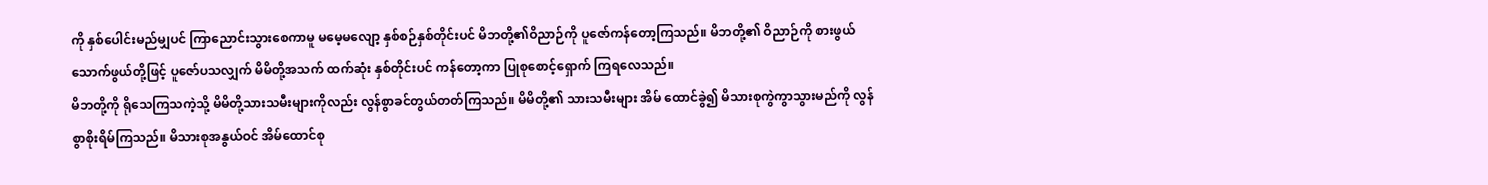ကို နှစ်ပေါင်းမည်မျှပင် ကြာညောင်းသွားစေကာမူ မမေ့မလျော့ နှစ်စဉ်နှစ်တိုင်းပင် မိဘတို့၏ဝိညာဉ်ကို ပူဇော်ကန်တော့ကြသည်။ မိဘတို့၏ ဝိညာဉ်ကို စားဖွယ်သောက်ဖွယ်တို့ဖြင့် ပူဇော်ပသလျှက် မိမိတို့အသက် ထက်ဆုံး နှစ်တိုင်းပင် ကန်တော့ကာ ပြုစုစောင့်ရှောက် ကြရလေသည်။
မိဘတို့ကို ရိုသေကြသကဲ့သို့ မိမိတို့သားသမီးများကိုလည်း လွန်စွာခင်တွယ်တတ်ကြသည်။ မိမိတို့၏ သားသမီးများ အိမ် ထောင်ခွဲ၍ မိသားစုကွဲကွာသွားမည်ကို လွန်စွာစိုးရိမ်ကြသည်။ မိသားစုအနွယ်ဝင် အိမ်ထောင်စု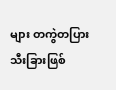များ တကွဲတပြား သီးခြားဖြစ်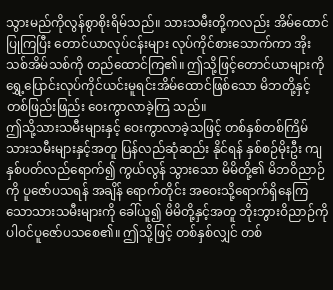သွားမည်ကိုလွန်စွာစိုးရိမ်သည်။ သားသမီးတို့ကလည်း အိမ်ထောင်ပြုကြပြီး တောင်ယာလုပ်ငန်းများ လုပ်ကိုင်စားသောက်ကာ အိုး သစ်အိမ်သစ်ကို တည်ထောင်ကြ၏။ ဤသို့ဖြင့်တောင်ယာများကို ရွှေ့ပြောင်းလုပ်ကိုင်ယင်းမူရင်းအိမ်ထောင်ဖြစ်သော မိဘတို့နှင့် တစ်ဖြည်းဖြည်း ဝေးကွာလာခဲ့ကြ သည်။
ဤသို့သားသမီးများနှင့် ဝေးကွာလာခဲ့သဖြင့် တစ်နှစ်တစ်ကြိမ် သားသမီးများနှင့်အတူ ပြန်လည်ဆုံဆည်း နိုင်ရန် နှစ်စဉ်မိုးဦး ကျ နှစ်ပတ်လည်ရောက်၍ ကွယ်လွန် သွားသော မိမိတို့၏ မိဘဝိညာဉ်ကို ပူဇော်ပသရန် အချိန် ရောက်တိုင်း အဝေးသို့ရောက်ရှိနေကြသောသားသမီးများကို ခေါ်ယူ၍ မိမိတို့နှင့်အတူ ဘိုးဘွားဝိညာဉ်ကို ပါဝင်ပူဇော်ပသစေ၏။ ဤသို့ဖြင့် တစ်နှစ်လျှင် တစ်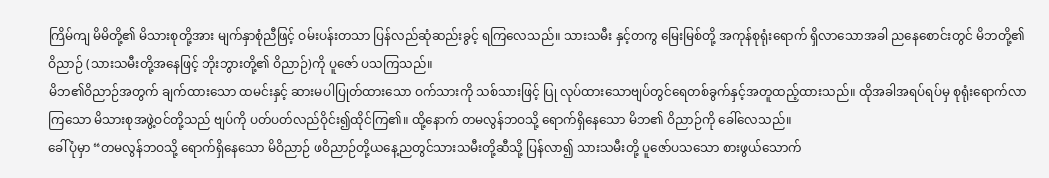ကြိမ်ကျ မိမိတို့၏ မိသားစုတို့အား မျက်နှာစုံညီဖြင့် ဝမ်းပန်းတသာ ပြန်လည်ဆုံဆည်းခွင့် ရကြလေသည်။ သားသမီး နှင့်တကွ မြေးမြစ်တို့ အကုန်စုရုံးရောက် ရှိလာသောအခါ ညနေစောင်းတွင် မိဘတို့၏ဝိညာဉ် (သားသမီးတို့အနေဖြင့် ဘိုးဘွားတို့၏ ဝိညာဉ်)ကို ပူဇော် ပသကြသည်။
မိဘ၏ဝိညာဉ်အတွက် ချက်ထားသော ထမင်းနှင့် ဆားမပါပြုတ်ထားသော ဝက်သားကို သစ်သားဖြင့် ပြု လုပ်ထားသောဗျပ်တွင်ရေတစ်ခွက်နှင့်အတူထည့်ထားသည်။ ထိုအခါအရပ်ရပ်မှ စုရုံးရောက်လာကြသော မိသားစုအဖွဲ့ဝင်တို့သည် ဗျပ်ကို ပတ်ပတ်လည်ဝိုင်း၍ထိုင်ကြ၏။ ထို့နောက် တမလွန်ဘဝသို့ ရောက်ရှိနေသော မိဘ၏ ဝိညာဉ်ကို ခေါ်လေသည်။
ခေါ်ပုံမှာ “တမလွန်ဘဝသို့ ရောက်ရှိနေသော မိဝိညာဉ် ဖဝိညာဉ်တို့ယနေ့ညတွင်သားသမီးတို့ဆီသို့ ပြန်လာ၍ သားသမီးတို့ ပူဇော်ပသသော စားဖွယ်သောက်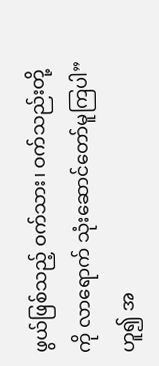ဖွယ်ဖြစ်သည့် ဝက်သား၊ ဝက်သည်းတို့ကို လာရောက် သုံးဆောင်တော်မူကြပါ” ဟူ၍ အ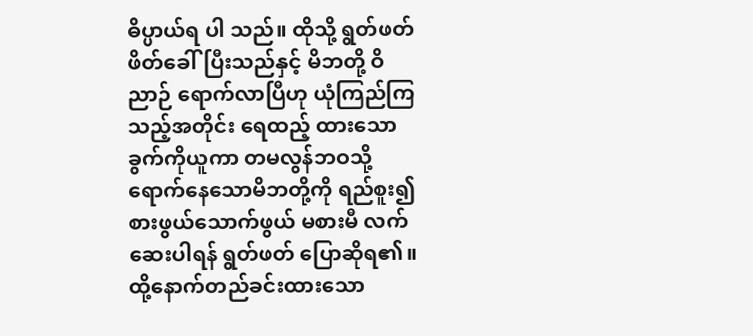ဓိပ္ပာယ်ရ ပါ သည်။ ထိုသို့ ရွတ်ဖတ်ဖိတ်ခေါ်ပြီးသည်နှင့် မိဘတို့ ဝိညာဉ် ရောက်လာပြီဟု ယုံကြည်ကြသည့်အတိုင်း ရေထည့် ထားသောခွက်ကိုယူကာ တမလွန်ဘဝသို့ ရောက်နေသောမိဘတို့ကို ရည်စူး၍ စားဖွယ်သောက်ဖွယ် မစားမီ လက်ဆေးပါရန် ရွတ်ဖတ် ပြောဆိုရ၏။ ထို့နောက်တည်ခင်းထားသော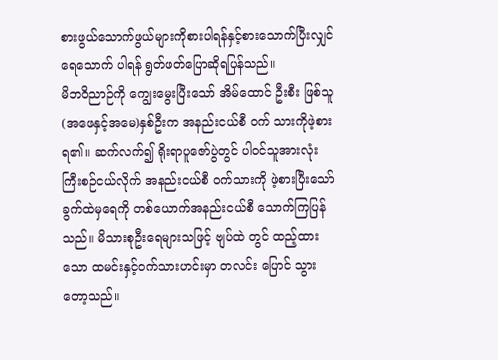စားဖွယ်သောက်ဖွယ်များကိုစားပါရန်နှင့်စားသောက်ပြီးလျှင်ရေသောက် ပါရန် ရွတ်ဖတ်ပြောဆိုရပြန်သည်။
မိဘဝိညာဉ်ကို ကျွေးမွေးပြီးသော် အိမ်ထောင် ဦးစီး ဖြစ်သူ(အဖေနှင့်အမေ)နှစ်ဦးက အနည်းငယ်စီ ဝက် သားကိုဖဲ့စားရ၏။ ဆက်လက်၍ ရိုးရာပူဇော်ပွဲတွင် ပါဝင်သူအားလုံး ကြီးစဉ်ငယ်လိုက် အနည်းငယ်စီ ဝက်သားကို ဖဲ့စားပြီးသော် ခွက်ထဲမှရေကို တစ်ယောက်အနည်းငယ်စီ သောက်ကြပြန်သည်။ မိသားစုဦးရေများသဖြင့် ဗျပ်ထဲ တွင် ထည့်ထားသော ထမင်းနှင့်ဝက်သားဟင်းမှာ တလင်း ပြောင် သွားတော့သည်။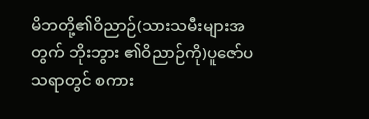မိဘတို့၏ဝိညာဉ်(သားသမီးများအတွက် ဘိုးဘွား ၏ဝိညာဉ်ကို)ပူဇော်ပသရာတွင် စကား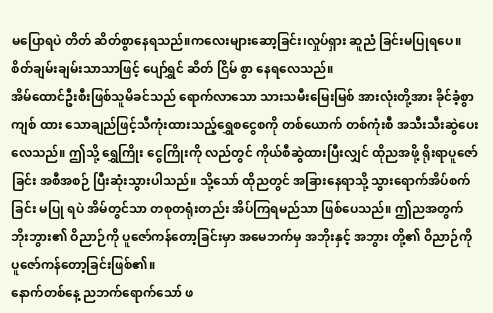မပြောရပဲ တိတ် ဆိတ်စွာနေရသည်။ကလေးများဆော့ခြင်း၊လှုပ်ရှား ဆူညံ ခြင်းမပြုရပေ။စိတ်ချမ်းချမ်းသာသာဖြင့် ပျော်ရွှင် ဆိတ် ငြိမ် စွာ နေရလေသည်။
အိမ်ထောင်ဦးစီးဖြစ်သူမိခင်သည် ရောက်လာသော သားသမီးမြေးမြစ် အားလုံးတို့အား ခိုင်ခံ့စွာ ကျစ် ထား သောချည်ဖြင့်သီကုံးထားသည့်ရွှေစငွေစကို တစ်ယောက် တစ်ကုံးစီ အသီးသီးဆွဲပေးလေသည်။ ဤသို့ ရွှေကြိုး ငွေကြိုးကို လည်တွင် ကိုယ်စီဆွဲထားပြီးလျှင် ထိုညအဖို့ ရိုးရာပူဇော်ခြင်း အစီအစဉ် ပြီးဆုံးသွားပါသည်။ သို့သော် ထိုညတွင် အခြားနေရာသို့ သွားရောက်အိပ်စက်ခြင်း မပြု ရပဲ အိမ်တွင်သာ တစုတရုံးတည်း အိပ်ကြရမည်သာ ဖြစ်ပေသည်။ ဤညအတွက် ဘိုးဘွား၏ ဝိညာဉ်ကို ပူဇော်ကန်တော့ခြင်းမှာ အမေဘက်မှ အဘိုးနှင့် အဘွား တို့၏ ဝိညာဉ်ကို ပူဇော်ကန်တော့ခြင်းဖြစ်၏။
နောက်တစ်နေ့ ညဘက်ရောက်သော် ဖ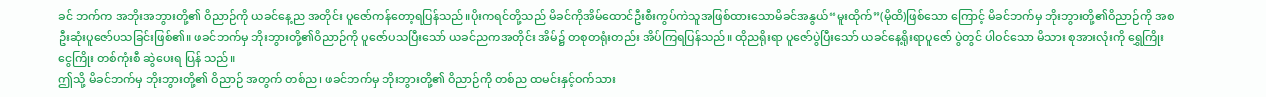ခင် ဘက်က အဘိုးအဘွားတို့၏ ဝိညာဉ်ကို ယခင်နေ့ည အတိုင်း ပူဇော်ကန်တော့ရပြန်သည်။ပိုးကရင်တို့သည် မိခင်ကိုအိမ်ထောင်ဦးစီးကွပ်ကဲသူအဖြစ်ထားသောမိခင်အနွယ်“မူးထိုက်”(မိုထိ)ဖြစ်သော ကြောင့် မိခင်ဘက်မှ ဘိုးဘွားတို့၏ဝိညာဉ်ကို အစဦးဆုံးပူဇော်ပသခြင်းဖြစ်၏။ ဖခင်ဘက်မှ ဘိုးဘွားတို့၏ဝိညာဉ်ကို ပူဇော်ပသပြီးသော် ယခင်ညကအတိုင်း အိမ်၌ တစုတရုံးတည်း အိပ်ကြရပြန်သည်။ ထိုညရိုးရာ ပူဇော်ပွဲပြီးသော် ယခင်နေ့ရိုးရာပူဇော် ပွဲတွင် ပါဝင်သော မိသား စုအားလုံးကို ရွှေကြိုးငွေကြိုး တစ်ကုံးစီ ဆွဲပေးရ ပြန် သည်။
ဤသို့ မိခင်ဘက်မှ ဘိုးဘွားတို့၏ ဝိညာဉ် အတွက် တစ်ည၊ ဖခင်ဘက်မှ ဘိုးဘွားတို့၏ ဝိညာဉ်ကို တစ်ည ထမင်းနှင့်ဝက်သား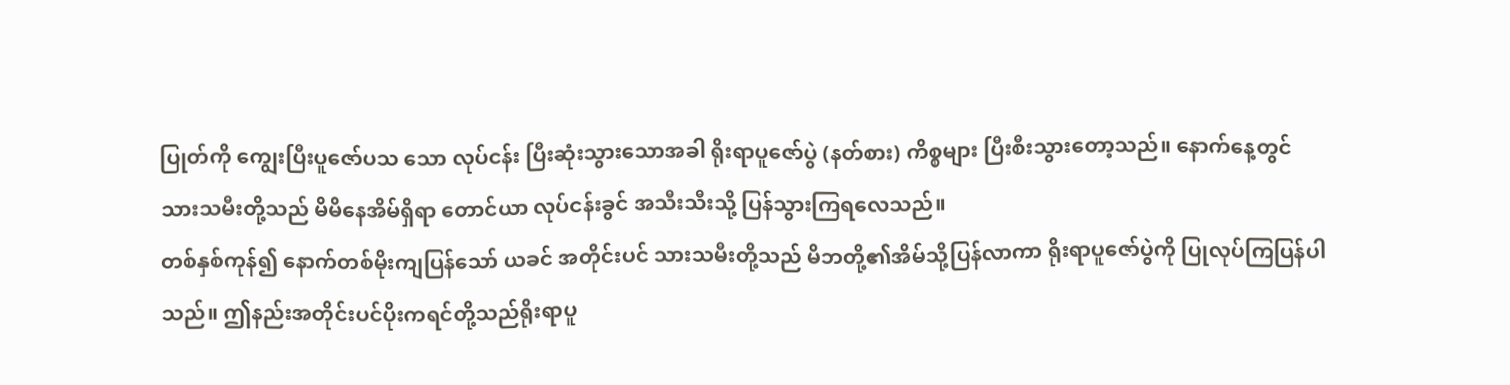ပြုတ်ကို ကျွေးပြီးပူဇော်ပသ သော လုပ်ငန်း ပြီးဆုံးသွားသောအခါ ရိုးရာပူဇော်ပွဲ (နတ်စား) ကိစ္စများ ပြီးစီးသွားတော့သည်။ နောက်နေ့တွင် သားသမီးတို့သည် မိမိနေအိမ်ရှိရာ တောင်ယာ လုပ်ငန်းခွင် အသီးသီးသို့ ပြန်သွားကြရလေသည်။
တစ်နှစ်ကုန်၍ နောက်တစ်မိုးကျပြန်သော် ယခင် အတိုင်းပင် သားသမီးတို့သည် မိဘတို့၏အိမ်သို့ပြန်လာကာ ရိုးရာပူဇော်ပွဲကို ပြုလုပ်ကြပြန်ပါသည်။ ဤနည်းအတိုင်းပင်ပိုးကရင်တို့သည်ရိုးရာပူ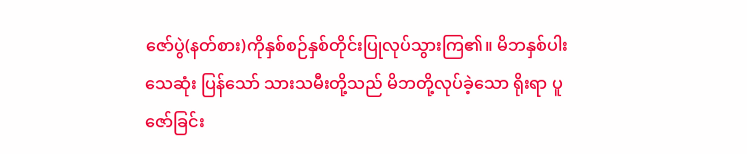ဇော်ပွဲ(နတ်စား)ကိုနှစ်စဉ်နှစ်တိုင်းပြုလုပ်သွားကြ၏။ မိဘနှစ်ပါး သေဆုံး ပြန်သော် သားသမီးတို့သည် မိဘတို့လုပ်ခဲ့သော ရိုးရာ ပူဇော်ခြင်း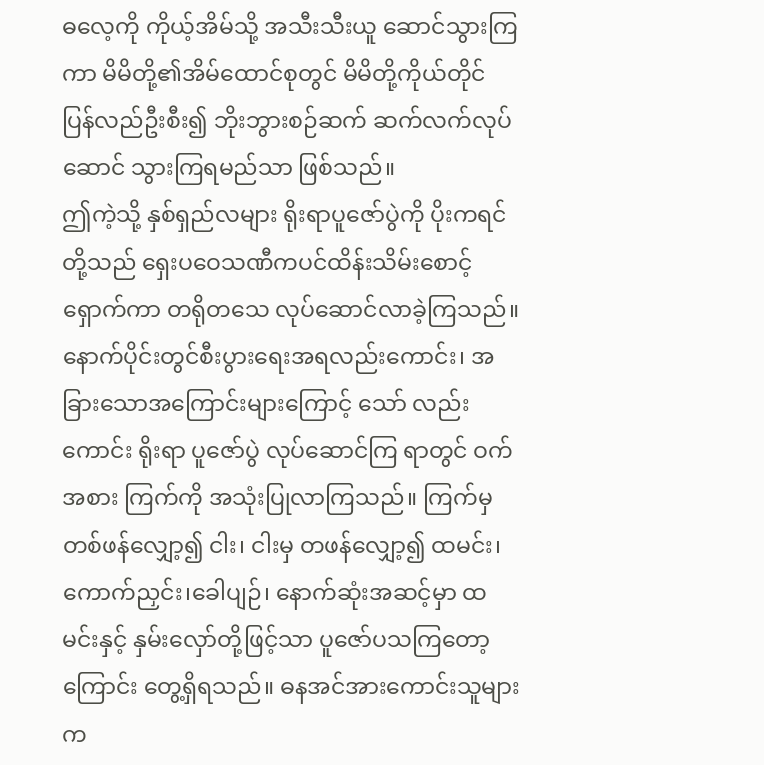ဓလေ့ကို ကိုယ့်အိမ်သို့ အသီးသီးယူ ဆောင်သွားကြကာ မိမိတို့၏အိမ်ထောင်စုတွင် မိမိတို့ကိုယ်တိုင် ပြန်လည်ဦးစီး၍ ဘိုးဘွားစဉ်ဆက် ဆက်လက်လုပ်ဆောင် သွားကြရမည်သာ ဖြစ်သည်။
ဤကဲ့သို့ နှစ်ရှည်လများ ရိုးရာပူဇော်ပွဲကို ပိုးကရင်တို့သည် ရှေးပဝေသဏီကပင်ထိန်းသိမ်းစောင့် ရှောက်ကာ တရိုတသေ လုပ်ဆောင်လာခဲ့ကြသည်။ နောက်ပိုင်းတွင်စီးပွားရေးအရလည်းကောင်း၊ အခြားသောအကြောင်းများကြောင့် သော် လည်း ကောင်း ရိုးရာ ပူဇော်ပွဲ လုပ်ဆောင်ကြ ရာတွင် ဝက်အစား ကြက်ကို အသုံးပြုလာကြသည်။ ကြက်မှ တစ်ဖန်လျှော့၍ ငါး၊ ငါးမှ တဖန်လျှော့၍ ထမင်း၊ကောက်ညှင်း၊ခေါပျဉ်၊ နောက်ဆုံးအဆင့်မှာ ထမင်းနှင့် နှမ်းလှော်တို့ဖြင့်သာ ပူဇော်ပသကြတော့ကြောင်း တွေ့ရှိရသည်။ ဓနအင်အားကောင်းသူများက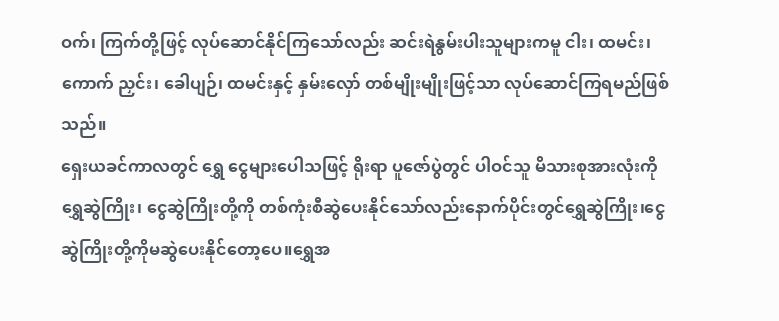ဝက်၊ ကြက်တို့ဖြင့် လုပ်ဆောင်နိုင်ကြသော်လည်း ဆင်းရဲနွမ်းပါးသူများကမူ ငါး၊ ထမင်း၊ ကောက် ညှင်း၊ ခေါပျဉ်၊ ထမင်းနှင့် နှမ်းလှော် တစ်မျိုးမျိုးဖြင့်သာ လုပ်ဆောင်ကြရမည်ဖြစ်သည်။
ရှေးယခင်ကာလတွင် ရွှေ ငွေများပေါသဖြင့် ရိုးရာ ပူဇော်ပွဲတွင် ပါဝင်သူ မိသားစုအားလုံးကို ရွှေဆွဲကြိုး၊ ငွေဆွဲကြိုးတို့ကို တစ်ကုံးစီဆွဲပေးနိုင်သော်လည်းနောက်ပိုင်းတွင်ရွှေဆွဲကြိုး၊ငွေဆွဲကြိုးတို့ကိုမဆွဲပေးနိုင်တော့ပေ။ရွှေအ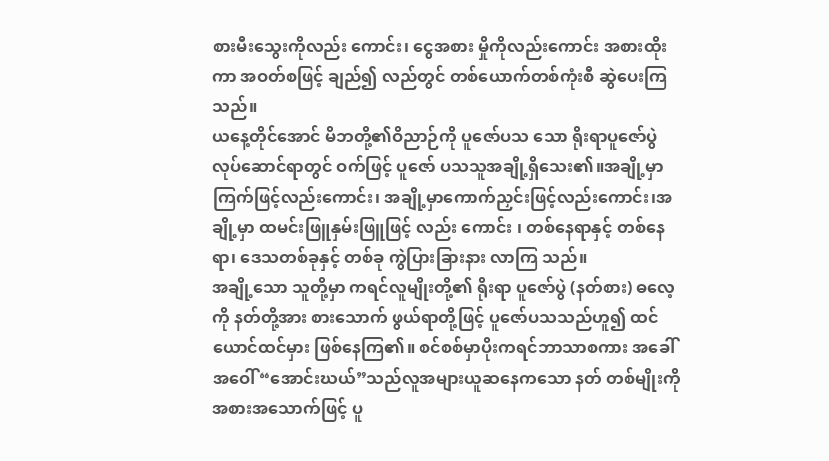စားမီးသွေးကိုလည်း ကောင်း၊ ငွေအစား မှိုကိုလည်းကောင်း အစားထိုးကာ အဝတ်စဖြင့် ချည်၍ လည်တွင် တစ်ယောက်တစ်ကုံးစီ ဆွဲပေးကြသည်။
ယနေ့တိုင်အောင် မိဘတို့၏ဝိညာဉ်ကို ပူဇော်ပသ သော ရိုးရာပူဇော်ပွဲ လုပ်ဆောင်ရာတွင် ဝက်ဖြင့် ပူဇော် ပသသူအချို့ရှိသေး၏။အချို့မှာကြက်ဖြင့်လည်းကောင်း၊ အချို့မှာကောက်ညှင်းဖြင့်လည်းကောင်း၊အချို့မှာ ထမင်းဖြူနှမ်းဖြူဖြင့် လည်း ကောင်း ၊ တစ်နေရာနှင့် တစ်နေရာ၊ ဒေသတစ်ခုနှင့် တစ်ခု ကွဲပြားခြားနား လာကြ သည်။
အချို့သော သူတို့မှာ ကရင်လူမျိုးတို့၏ ရိုးရာ ပူဇော်ပွဲ (နတ်စား) ဓလေ့ကို နတ်တို့အား စားသောက် ဖွယ်ရာတို့ဖြင့် ပူဇော်ပသသည်ဟူ၍ ထင်ယောင်ထင်မှား ဖြစ်နေကြ၏။ စင်စစ်မှာပိုးကရင်ဘာသာစကား အခေါ် အဝေါ်“အောင်းဃယ်”သည်လူအများယူဆနေကသော နတ် တစ်မျိုးကို အစားအသောက်ဖြင့် ပူ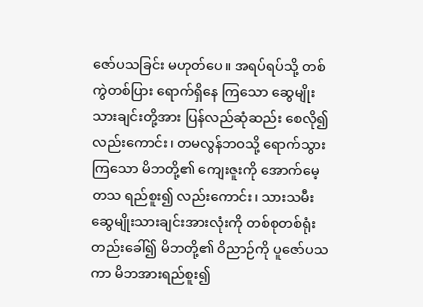ဇော်ပသခြင်း မဟုတ်ပေ။ အရပ်ရပ်သို့ တစ်ကွဲတစ်ပြား ရောက်ရှိနေ ကြသော ဆွေမျိုးသားချင်းတို့အား ပြန်လည်ဆုံဆည်း စေလို၍ လည်းကောင်း၊ တမလွန်ဘဝသို့ ရောက်သွား ကြသော မိဘတို့၏ ကျေးဇူးကို အောက်မေ့တသ ရည်စူး၍ လည်းကောင်း၊ သားသမီးဆွေမျိုးသားချင်းအားလုံးကို တစ်စုတစ်ရုံးတည်းခေါ်၍ မိဘတို့၏ ဝိညာဉ်ကို ပူဇော်ပသကာ မိဘအားရည်စူး၍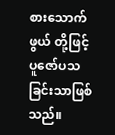စားသောက်ဖွယ် တို့ဖြင့် ပူဇော်ပသခြင်းသာဖြစ်သည်။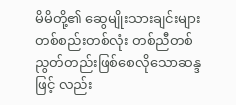မိမိတို့၏ ဆွေမျိုးသားချင်းများ တစ်စည်းတစ်လုံး တစ်ညီတစ်ညွတ်တည်းဖြစ်စေလိုသောဆန္ဒဖြင့် လည်း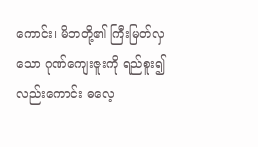ကောင်း၊ မိဘတို့၏ ကြီးမြတ်လှသော ဂုဏ်ကျေးဇူးကို ရည်စူး၍လည်းကောင်း ဓလေ့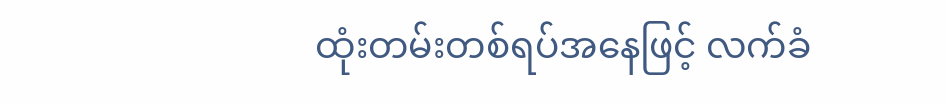ထုံးတမ်းတစ်ရပ်အနေဖြင့် လက်ခံ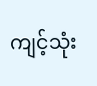ကျင့်သုံး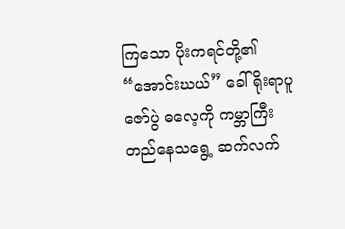ကြသော ပိုးကရင်တို့၏ “အောင်းဃယ်” ခေါ် ရိုးရာပူဇော်ပွဲ ဓလေ့ကို ကမ္ဘာကြီးတည်နေသရွေ့ ဆက်လက်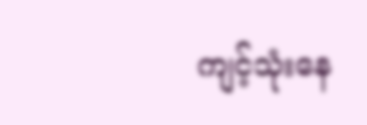ကျင့်သုံးနေ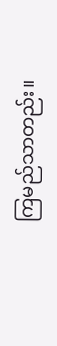ကြမည်သာတည်း။